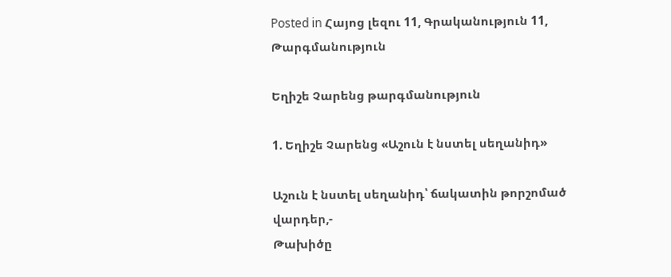Posted in Հայոց լեզու 11, Գրականություն 11, Թարգմանություն

Եղիշե Չարենց թարգմանություն

1. Եղիշե Չարենց «Աշուն է նստել սեղանիդ»

Աշուն է նստել սեղանիդ՝ ճակատին թորշոմած վարդեր,-
Թախիծը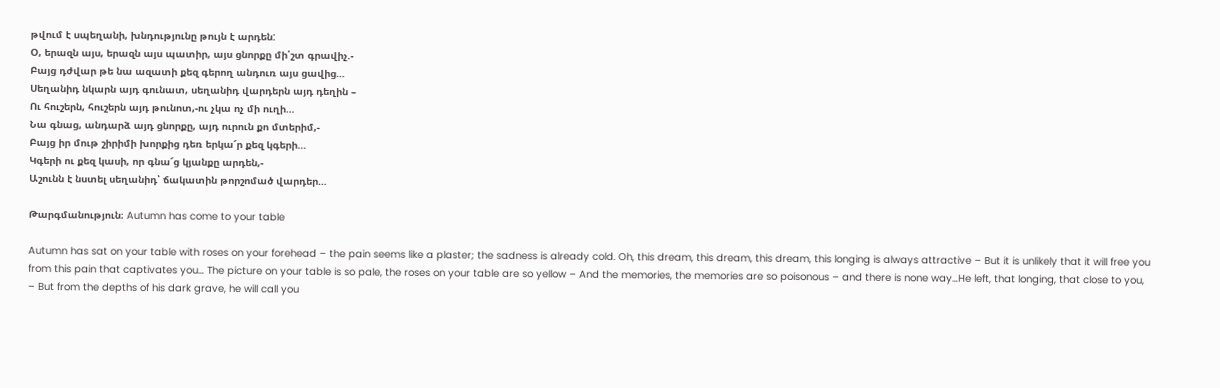թվում է սպեղանի, խնդությունը թույն է արդեն:
Օ, երազն այս, երազն այս պատիր, այս ցնորքը մի՛շտ գրավիչ.-
Բայց դժվար թե նա ազատի քեզ գերող անդուռ այս ցավից…
Սեղանիդ նկարն այդ գունատ, սեղանիդ վարդերն այդ դեղին –
Ու հուշերն, հուշերն այդ թունոտ,-ու չկա ոչ մի ուղի…
Նա գնաց, անդարձ այդ ցնորքը, այդ ուրուն քո մտերիմ,-
Բայց իր մութ շիրիմի խորքից դեռ երկա՜ր քեզ կգերի…
Կգերի ու քեզ կասի, որ գնա՜ց կյանքը արդեն,-
Աշունն է նստել սեղանիդ՝ ճակատին թորշոմած վարդեր…

Թարգմանություն։ Autumn has come to your table

Autumn has sat on your table with roses on your forehead – the pain seems like a plaster; the sadness is already cold. Oh, this dream, this dream, this dream, this longing is always attractive – But it is unlikely that it will free you from this pain that captivates you… The picture on your table is so pale, the roses on your table are so yellow – And the memories, the memories are so poisonous – and there is none way…He left, that longing, that close to you, – But from the depths of his dark grave, he will call you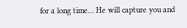for a long time… He will capture you and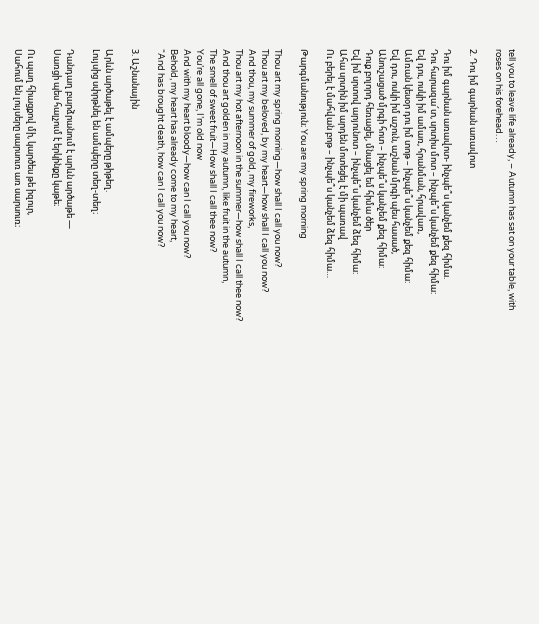tell you to leave life already, – Autumn has sat on your table, with roses on his forehead…

2. Դու իմ գարնան առավոտ

Դու իմ գարնան առավոտ- ինչպե՞ս կանչեմ քեզ հիմա.
Դու հարազա՜տ, սրտիս մոտ – ինչպե՞ս կանչեմ քեզ հիմա:
Եվ դու, ոսկի իմ ամառ, հրանման, հրավառ,
Ամռան կեսօր դու իմ տոթ – ինչպե՞ս կանչեմ քեզ հիմա:
Եվ դու, ոսկի իմ աշուն, աշնան մրգի պես հասած,
Անուշացած մրգի հոտ – ինչպե՞ս կանչեմ քեզ հիմա:
Դուք բոլորդ հեռացել, մնացել եմ հիմա ծեր
Եվ իմ սրտով արյունոտ – ինչպե՞ս կանչեմ ձեզ հիմա:
Ահա սրտին իմ արդեն մոտեցել է մի պառավ
Ու բերել է մահվան բոթ – ինչպե՞ս կանչեմ ձեզ հիմա…

Թարգմանություն։ You are my spring morning

Thou art my spring morning—how shall I call you now?
Thou art my beloved, by my heart—how shall I call you now?
And thou, my summer of gold, my fireworks,
Thou art my hot afternoon in the summer—how shall I call thee now?
And thou art golden in my autumn, like fruit in the autumn,
The smell of sweet fruit—How shall I call thee now?
You’re all gone, I’m old now
And with my heart bloody—how can I call you now?
Behold, my heart has already come to my heart,
“And has brought death, how can I call you now?

3. Աշնանային

Արևն արծաթել է ամպերը թիթեղ.
Լույսից սփրթնել են ամպերը տեղ-տեղ։

Դանդաղ բարձրանում է արևն արծաթե —
Սառցի պես հալչում է երկինքը կաթե։

Ու պաղ հիացքով մի, կարծես թե իզուր,
Սահում են լույսերը սարսուռ առ սարսուռ։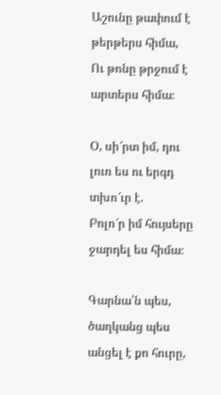Աշունը թափում է թերթերս հիմա,
Ու թոնը թրջում է արտերս հիմա։

Օ, սի՜րտ իմ, դու լուռ ես ու երգդ տխո՜ւր է.
Բոլո՜ր իմ հույսերը ջարդել ես հիմա։

Գարնա՛ն պես, ծաղկանց պես անցել է քո հուրը,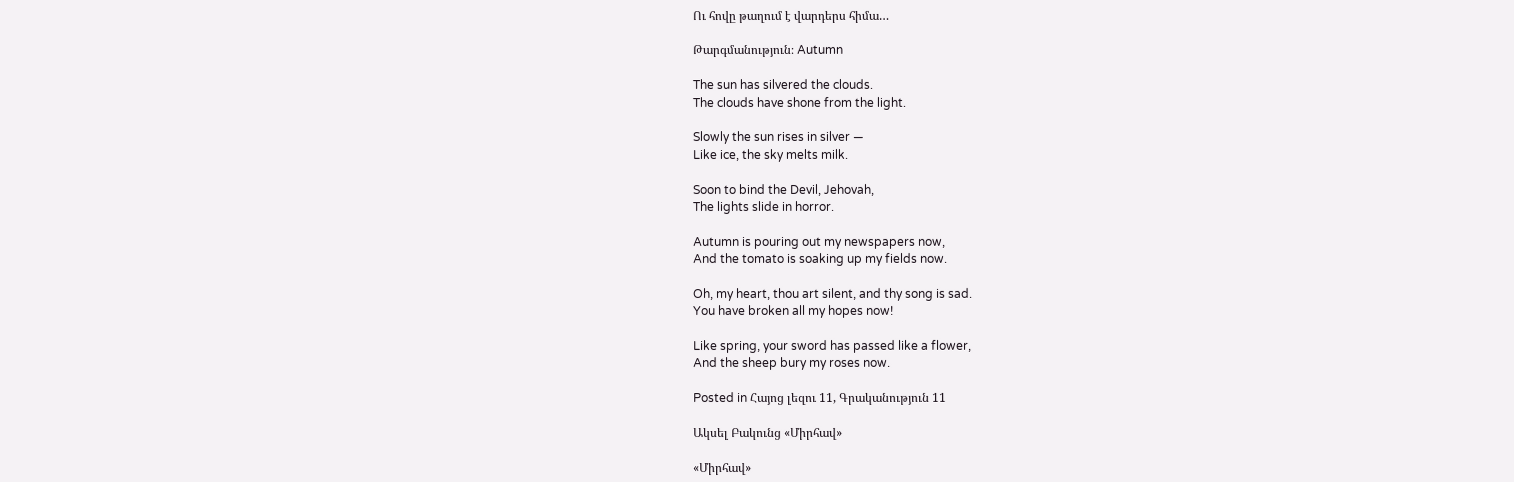Ու հովը թաղում է վարդերս հիմա…

Թարգմանություն։ Autumn

The sun has silvered the clouds.
The clouds have shone from the light.

Slowly the sun rises in silver —
Like ice, the sky melts milk.

Soon to bind the Devil, Jehovah,
The lights slide in horror.

Autumn is pouring out my newspapers now,
And the tomato is soaking up my fields now.

Oh, my heart, thou art silent, and thy song is sad.
You have broken all my hopes now!

Like spring, your sword has passed like a flower,
And the sheep bury my roses now.

Posted in Հայոց լեզու 11, Գրականություն 11

Ակսել Բակունց «Միրհավ»

«Միրհավ»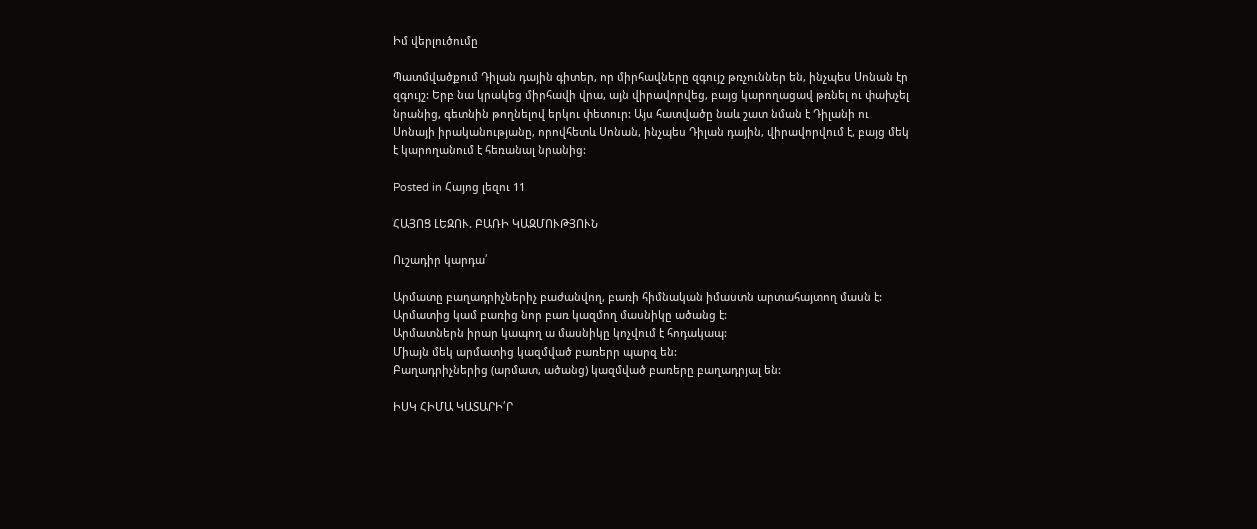Իմ վերլուծումը

Պատմվածքում Դիլան դային գիտեր, որ միրհավները զգույշ թռչուններ են, ինչպես Սոնան էր զգույշ: Երբ նա կրակեց միրհավի վրա, այն վիրավորվեց, բայց կարողացավ թռնել ու փախչել նրանից, գետնին թողնելով երկու փետուր: Այս հատվածը նաև շատ նման է Դիլանի ու Սոնայի իրականությանը, որովհետև Սոնան, ինչպես Դիլան դային, վիրավորվում է, բայց մեկ է կարողանում է հեռանալ նրանից:

Posted in Հայոց լեզու 11

ՀԱՅՈՑ ԼԵԶՈՒ. ԲԱՌԻ ԿԱԶՄՈՒԹՅՈՒՆ

Ուշադիր կարդա՛

Արմատը բաղադրիչներիչ բաժանվող, բառի հիմնական իմաստն արտահայտող մասն է:
Արմատից կամ բառից նոր բառ կազմող մասնիկը ածանց է:
Արմատներն իրար կապող ա մասնիկը կոչվում է հոդակապ:
Միայն մեկ արմատից կազմված բառերր պարզ են:
Բաղադրիչներից (արմատ, ածանց) կազմված բառերը բաղադրյալ են:

ԻՍԿ ՀԻՄԱ ԿԱՏԱՐԻ՛Ր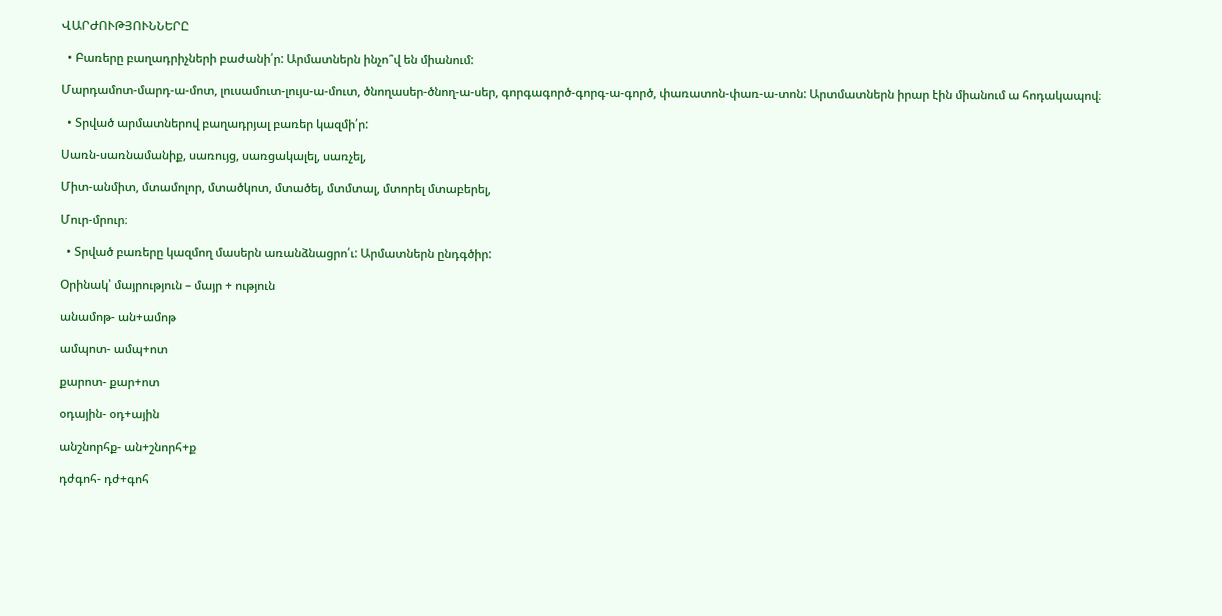ՎԱՐԺՈՒԹՅՈՒՆՆԵՐԸ

  • Բառերը բաղադրիչների բաժանի՛ր: Արմատներն ինչո՞վ են միանում:

Մարդամոտ-մարդ-ա-մոտ, լուսամուտ-լույս-ա-մուտ, ծնողասեր-ծնող-ա-սեր, գորգագործ-գորգ-ա-գործ, փառատոն-փառ-ա-տոն: Արտմատներն իրար էին միանում ա հոդակապով։

  • Տրված արմատներով բաղադրյալ բառեր կազմի՛ր:

Սառն-սառնամանիք, սառույց, սառցակալել, սառչել,

Միտ-անմիտ, մտամոլոր, մտածկոտ, մտածել, մտմտալ, մտորել մտաբերել,

Մուր-մրուր։

  • Տրված բառերը կազմող մասերն առանձնացրո՛ւ: Արմատներն ընդգծիր:

Օրինակ՝ մայրություն – մայր + ություն

անամոթ- ան+ամոթ

ամպոտ- ամպ+ոտ

քարոտ- քար+ոտ

օդային- օդ+ային

անշնորհք- ան+շնորհ+ք

դժգոհ- դժ+գոհ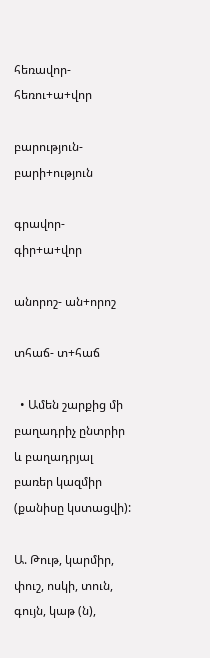հեռավոր- հեռու+ա+վոր

բարություն- բարի+ություն

գրավոր- գիր+ա+վոր

անորոշ- ան+որոշ

տհաճ- տ+հաճ

  • Ամեն շարքից մի բաղադրիչ ընտրիր և բաղադրյալ բառեր կազմիր (քանիսը կստացվի):

Ա. Թութ, կարմիր, փուշ, ոսկի, տուն, գույն, կաթ (ն),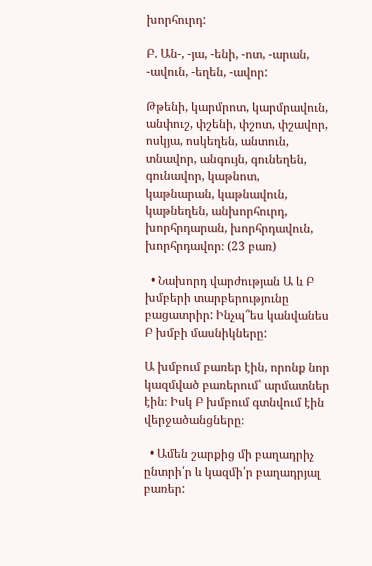խորհուրդ:

Բ. Ան-, -յա, -ենի, -ոտ, -արան, -ավուն, -եղեն, -ավոր:

Թթենի, կարմրոտ, կարմրավուն, անփուշ, փշենի, փշոտ, փշավոր, ոսկյա, ոսկեղեն, անտուն, տնավոր, անգույն, գունեղեն, գունավոր, կաթնոտ, կաթնարան, կաթնավուն, կաթնեղեն, անխորհուրդ, խորհրդարան, խորհրդավուն, խորհրդավոր։ (23 բառ)

  • Նախորդ վարժության Ա և Բ խմբերի տարբերությունը բացատրիր: Ինչպ՞ես կանվանես Բ խմբի մասնիկները:

Ա խմբում բառեր էին, որոնք նոր կազմված բառերում՝ արմատներ էին։ Իսկ Բ խմբում գտնվում էին վերջածանցները։

  • Ամեն շարքից մի բաղադրիչ ընտրի՛ր և կազմի՛ր բաղադրյալ բառեր: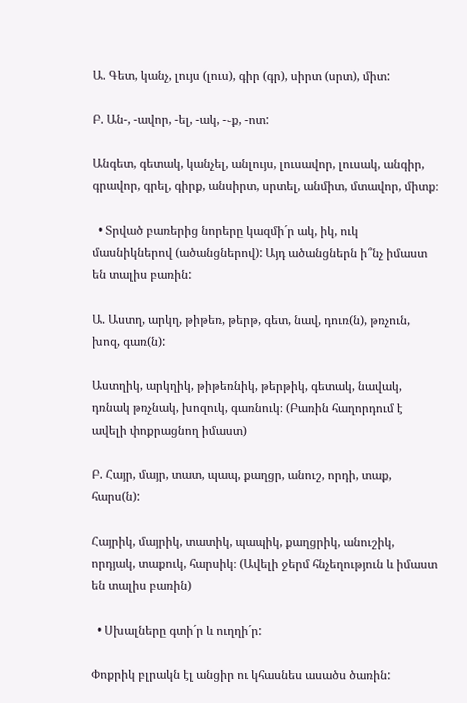Ա. Գետ, կանչ, լույս (լուս), գիր (գր), սիրտ (սրտ), միտ:

Բ. Ան-, -ավոր, -ել, -ակ, -֊ք, -ոտ:

Անգետ, գետակ, կանչել, անլույս, լուսավոր, լուսակ, անգիր, գրավոր, գրել, գիրք, անսիրտ, սրտել, անմիտ, մտավոր, միտք։

  • Տրված բառերից նորերը կազմի´ր ակ, իկ, ուկ մասնիկներով (ածանցներով): Այդ ածանցներն ի՞նչ իմաստ են տալիս բառին:

Ա. Աստղ, արկղ, թիթեռ, թերթ, գետ, նավ, դուռ(ն), թռչուն, խոզ, գառ(ն):

Աստղիկ, արկղիկ, թիթեռնիկ, թերթիկ, գետակ, նավակ, դռնակ թռչնակ, խոզուկ, գառնուկ։ (Բառին հաղորդում է ավելի փոքրացնող իմաստ)

Բ. Հայր, մայր, տատ, պապ, քաղցր, անուշ, որդի, տաք, հարս(ն):

Հայրիկ, մայրիկ, տատիկ, պապիկ, քաղցրիկ, անուշիկ, որդյակ, տաքուկ, հարսիկ։ (Ավելի ջերմ հնչեղություն և իմաստ են տալիս բառին)

  • Սխալները գտի´ր և ուղղի´ր:

Փոքրիկ բլրակն էլ անցիր ու կհասնես ասածս ծառին: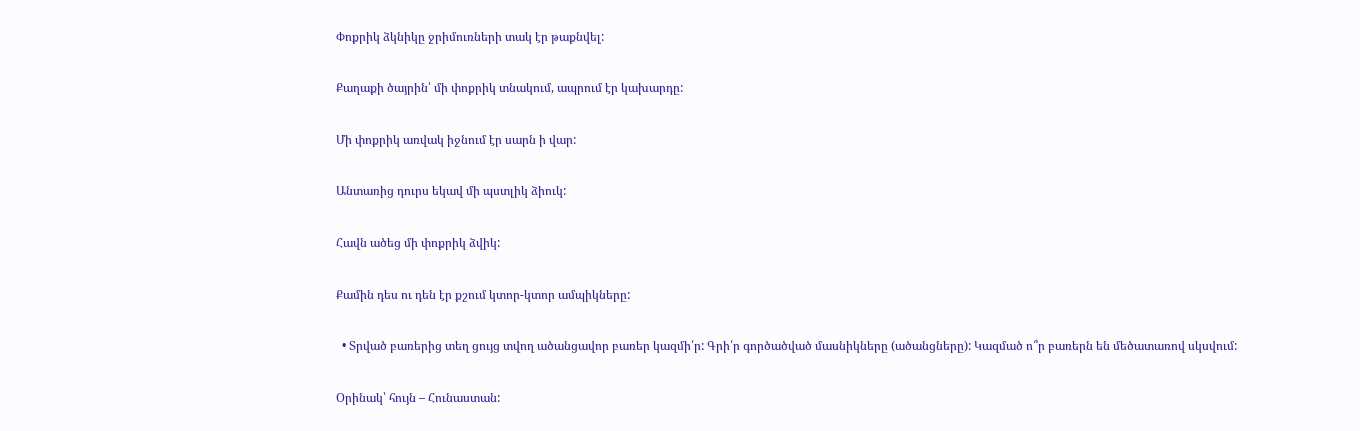Փոքրիկ ձկնիկը ջրիմուռների տակ էր թաքնվել:

Քաղաքի ծայրին՝ մի փոքրիկ տնակում, ապրում էր կախարդը:

Մի փոքրիկ առվակ իջնում էր սարն ի վար:

Անտառից դուրս եկավ մի պստլիկ ձիուկ:

Հավն ածեց մի փոքրիկ ձվիկ:

Քամին դես ու դեն էր քշում կտոր-կտոր ամպիկները:

  • Տրված բառերից տեղ ցույց տվող ածանցավոր բառեր կազմի՛ր: Գրի՛ր գործածված մասնիկները (ածանցները): Կազմած ո՞ր բառերն են մեծատառով սկսվում:

Օրինակ՝ հույն – Հունաստան: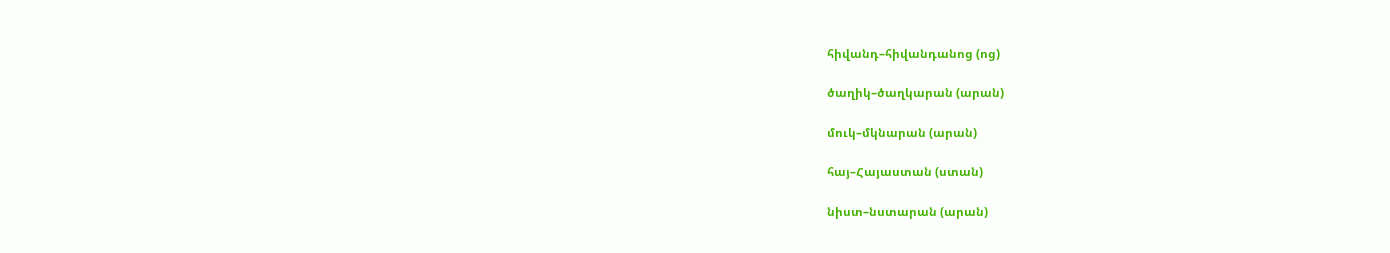հիվանդ–հիվանդանոց (ոց)

ծաղիկ–ծաղկարան (արան)

մուկ–մկնարան (արան)

հայ–Հայաստան (ստան)

նիստ–նստարան (արան)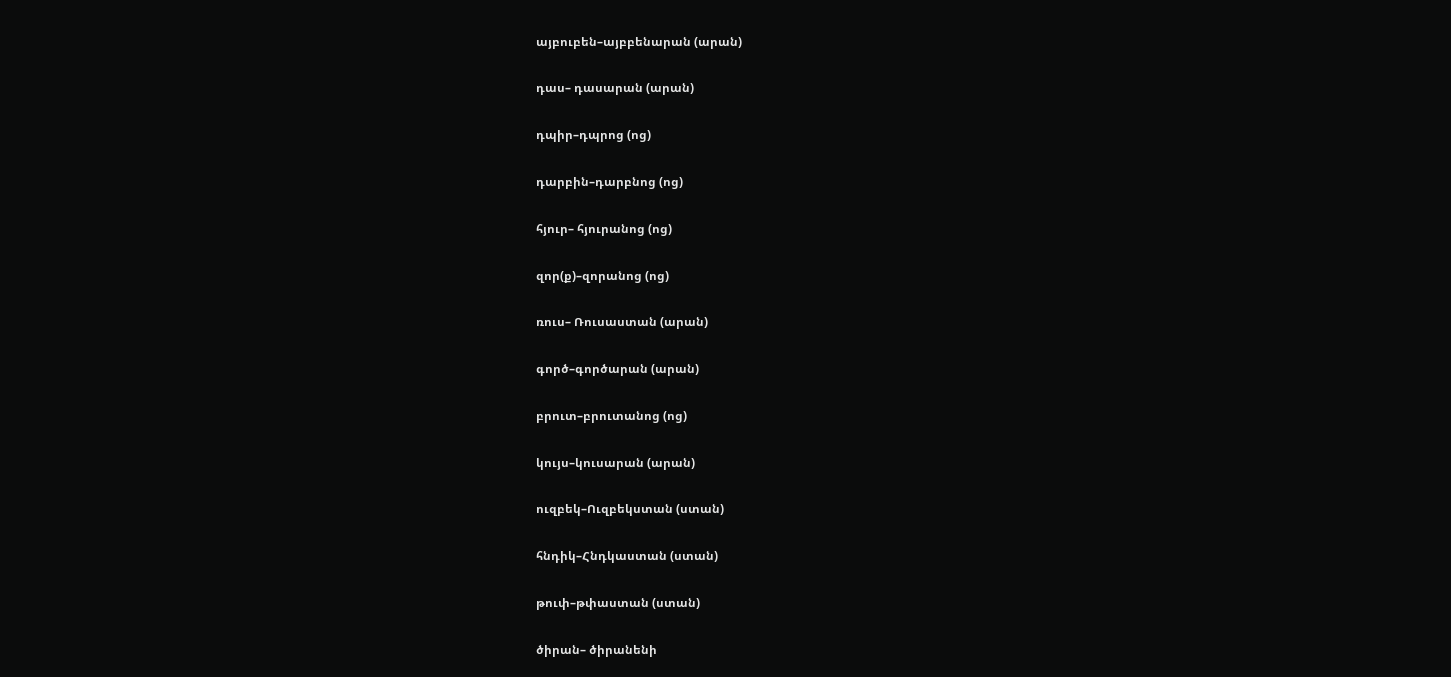այբուբեն–այբբենարան (արան)

դաս– դասարան (արան)

դպիր–դպրոց (ոց)

դարբին–դարբնոց (ոց)

հյուր– հյուրանոց (ոց)

զոր(ք)–զորանոց (ոց)

ռուս– Ռուսաստան (արան)

գործ–գործարան (արան)

բրուտ–բրուտանոց (ոց)

կույս–կուսարան (արան)

ուզբեկ–Ուզբեկստան (ստան)

հնդիկ–Հնդկաստան (ստան)

թուփ–թփաստան (ստան)

ծիրան– ծիրանենի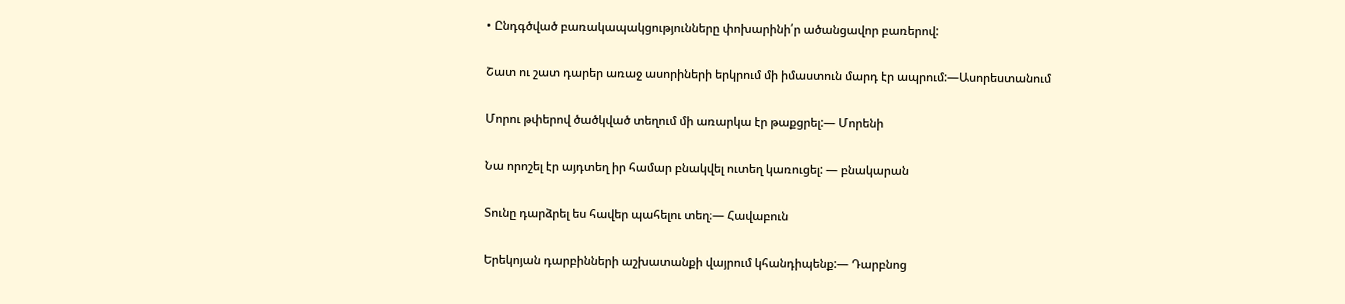• Ընդգծված բառակապակցությունները փոխարինի՛ր ածանցավոր բառերով:

Շատ ու շատ դարեր առաջ ասորիների երկրում մի իմաստուն մարդ էր ապրում:—Ասորեստանում

Մորու թփերով ծածկված տեղում մի առարկա էր թաքցրել:— Մորենի

Նա որոշել էր այդտեղ իր համար բնակվել ուտեղ կառուցել: — բնակարան

Տունը դարձրել ես հավեր պահելու տեղ։— Հավաբուն

Երեկոյան դարբինների աշխատանքի վայրում կհանդիպենք:— Դարբնոց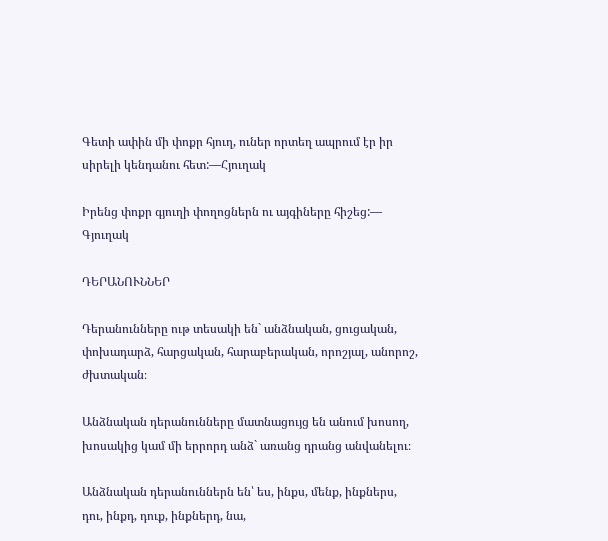Գետի ափին մի փոքր հյուղ, ուներ որտեղ ապրում էր իր սիրելի կենդանու հետ:—Հյուղակ

Իրենց փոքր գյուղի փողոցներն ու այգիները հիշեց:— Գյուղակ

ԴԵՐԱՆՈՒՆՆԵՐ

Դերանունները ութ տեսակի են` անձնական, ցուցական, փոխադարձ, հարցական, հարաբերական, որոշյալ, անորոշ, ժխտական։

Անձնական դերանունները մատնացույց են անում խոսող, խոսակից կամ մի երրորդ անձ` առանց դրանց անվանելու։

Անձնական դերանուններն են՝ ես, ինքս, մենք, ինքներս, դու, ինքդ, դուք, ինքներդ, նա,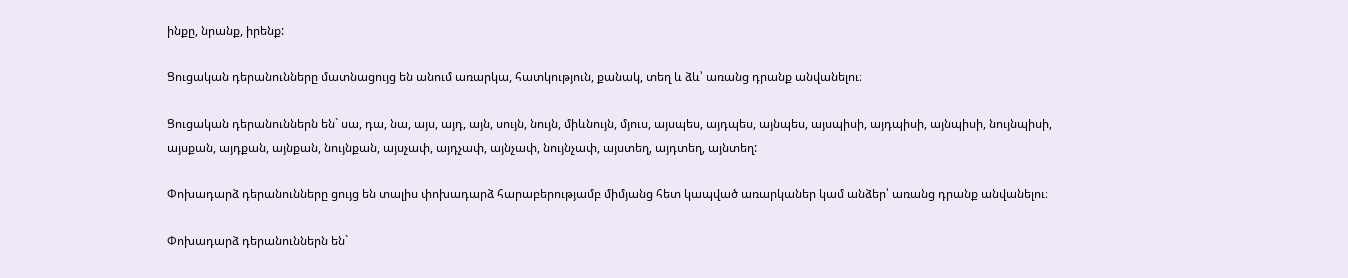ինքը, նրանք, իրենք:

Ցուցական դերանունները մատնացույց են անում առարկա, հատկություն, քանակ, տեղ և ձև՝ առանց դրանք անվանելու։

Ցուցական դերանուններն են` սա, դա, նա, այս, այդ, այն, սույն, նույն, միևնույն, մյուս, այսպես, այդպես, այնպես, այսպիսի, այդպիսի, այնպիսի, նույնպիսի, այսքան, այդքան, այնքան, նույնքան, այսչափ, այդչափ, այնչափ, նույնչափ, այստեղ, այդտեղ, այնտեղ:

Փոխադարձ դերանունները ցույց են տալիս փոխադարձ հարաբերությամբ միմյանց հետ կապված առարկաներ կամ անձեր՝ առանց դրանք անվանելու։

Փոխադարձ դերանուններն են`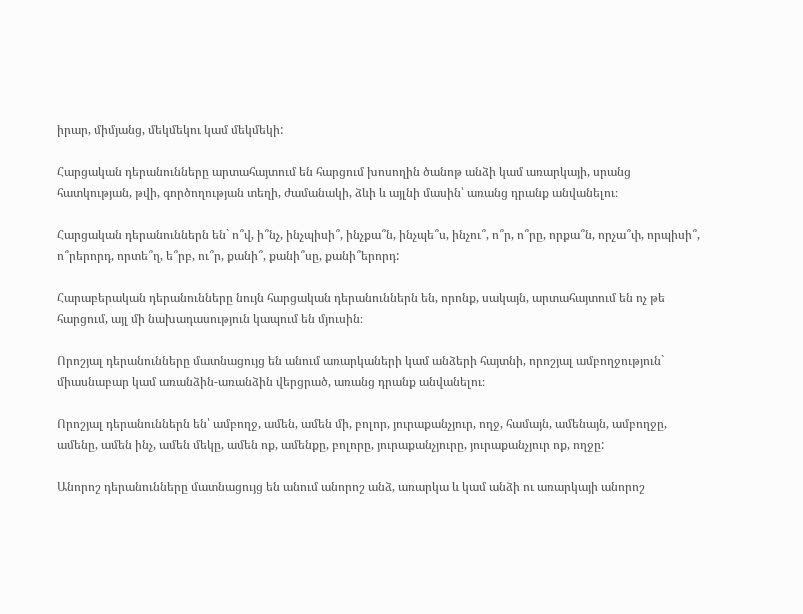իրար, միմյանց, մեկմեկու կամ մեկմեկի:

Հարցական դերանունները արտահայտում են հարցում խոսողին ծանոթ անձի կամ առարկայի, սրանց հատկության, թվի, գործողության տեղի, ժամանակի, ձևի և այլնի մասին՝ առանց դրանք անվանելու։

Հարցական դերանուններն են` ո՞վ, ի՞նչ, ինչպիսի՞, ինչքա՞ն, ինչպե՞ս, ինչու՞, ո՞ր, ո՞րը, որքա՞ն, որչա՞փ, որպիսի՞, ո՞րերորդ, որտե՞ղ, ե՞րբ, ու՞ր, քանի՞, քանի՞սը, քանի՞երորդ:

Հարաբերական դերանունները նույն հարցական դերանուններն են, որոնք, սակայն, արտահայտում են ոչ թե հարցում, այլ մի նախադասություն կապում են մյուսին։

Որոշյալ դերանունները մատնացույց են անում առարկաների կամ անձերի հայտնի, որոշյալ ամբողջություն` միասնաբար կամ առանձին-առանձին վերցրած, առանց դրանք անվանելու։

Որոշյալ դերանուններն են՝ ամբողջ, ամեն, ամեն մի, բոլոր, յուրաքանչյուր, ողջ, համայն, ամենայն, ամբողջը, ամենը, ամեն ինչ, ամեն մեկը, ամեն ոք, ամենքը, բոլորը, յուրաքանչյուրը, յուրաքանչյուր ոք, ողջը:

Անորոշ դերանունները մատնացույց են անում անորոշ անձ, առարկա և կամ անձի ու առարկայի անորոշ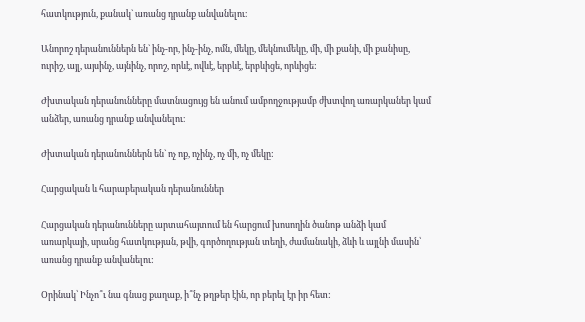հատկություն, քանակ` առանց դրանք անվանելու։

Անորոշ դերանուններն են` ինչ-որ, ինչ-ինչ, ոմն, մեկը, մեկնումեկը, մի, մի քանի, մի քանիսը, ուրիշ, այլ, այսինչ, այնինչ, որոշ, որևէ, ովևէ, երբևէ, երբևիցե, որևիցե:

Ժխտական դերանունները մատնացույց են անում ամբողջությամբ ժխտվող առարկաներ կամ անձեր, առանց դրանք անվանելու։

Ժխտական դերանուններն են` ոչ ոք, ոչինչ, ոչ մի, ոչ մեկը:

Հարցական և հարաբերական դերանուններ

Հարցական դերանունները արտահայտում են հարցում խոսողին ծանոթ անձի կամ առարկայի, սրանց հատկության, թվի, գործողության տեղի, ժամանակի, ձևի և այլնի մասին՝ առանց դրանք անվանելու:

Օրինակ՝ Ինչո՞ւ նա գնաց քաղաք, ի՞նչ թղթեր էին, որ բերել էր իր հետ: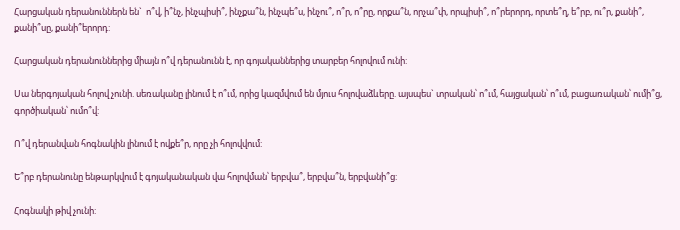Հարցական դերանուններն են`  ո՞վ, ի՞նչ, ինչպիսի՞, ինչքա՞ն, ինչպե՞ս, ինչու՞, ո՞ր, ո՞րը, որքա՞ն, որչա՞փ, որպիսի՞, ո՞րերորդ, որտե՞ղ, ե՞րբ, ու՞ր, քանի՞, քանի՞սը, քանի՞երորդ:

Հարցական դերանուններից միայն ո՞վ դերանունն է, որ գոյականներից տարբեր հոլովում ունի:

Սա ներգոյական հոլով չունի. սեռականը լինում է ո՞ւմ, որից կազմվում են մյուս հոլովաձևերը. այսպես` տրական՝ ո՞ւմ, հայցական՝ ո՞ւմ, բացառական՝ ումի՞ց, գործիական՝ ումո՞վ:

Ո՞վ դերանվան հոգնակին լինում է ովքե՞ր, որը չի հոլովվում:

Ե՞րբ դերանունը ենթարկվում է գոյականական վա հոլովման՝ երբվա՞, երբվա՞ն, երբվանի՞ց:

Հոգնակի թիվ չունի: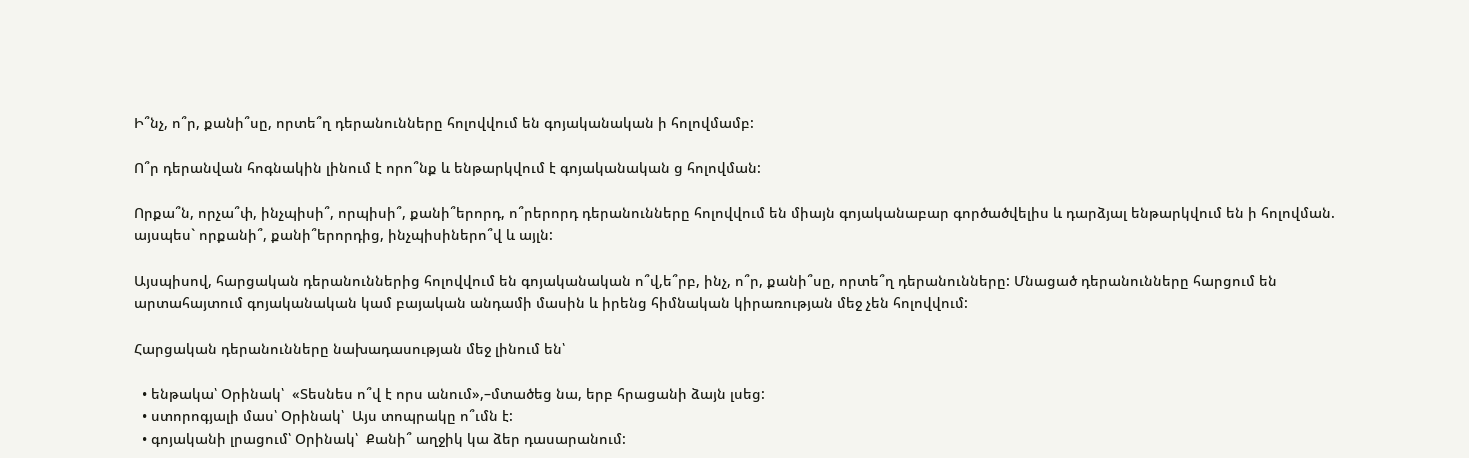Ի՞նչ, ո՞ր, քանի՞սը, որտե՞ղ դերանունները հոլովվում են գոյականական ի հոլովմամբ:

Ո՞ր դերանվան հոգնակին լինում է որո՞նք և ենթարկվում է գոյականական ց հոլովման:

Որքա՞ն, որչա՞փ, ինչպիսի՞, որպիսի՞, քանի՞երորդ, ո՞րերորդ դերանունները հոլովվում են միայն գոյականաբար գործածվելիս և դարձյալ ենթարկվում են ի հոլովման. այսպես` որքանի՞, քանի՞երորդից, ինչպիսիներո՞վ և այլն:

Այսպիսով, հարցական դերանուններից հոլովվում են գոյականական ո՞վ,ե՞րբ, ինչ, ո՞ր, քանի՞սը, որտե՞ղ դերանունները: Մնացած դերանունները հարցում են արտահայտում գոյականական կամ բայական անդամի մասին և իրենց հիմնական կիրառության մեջ չեն հոլովվում:

Հարցական դերանունները նախադասության մեջ լինում են՝

  • ենթակա՝ Օրինակ՝  «Տեսնես ո՞վ է որս անում»,–մտածեց նա, երբ հրացանի ձայն լսեց:
  • ստորոգյալի մաս՝ Օրինակ՝  Այս տոպրակը ո՞ւմն է:
  • գոյականի լրացում՝ Օրինակ՝  Քանի՞ աղջիկ կա ձեր դասարանում: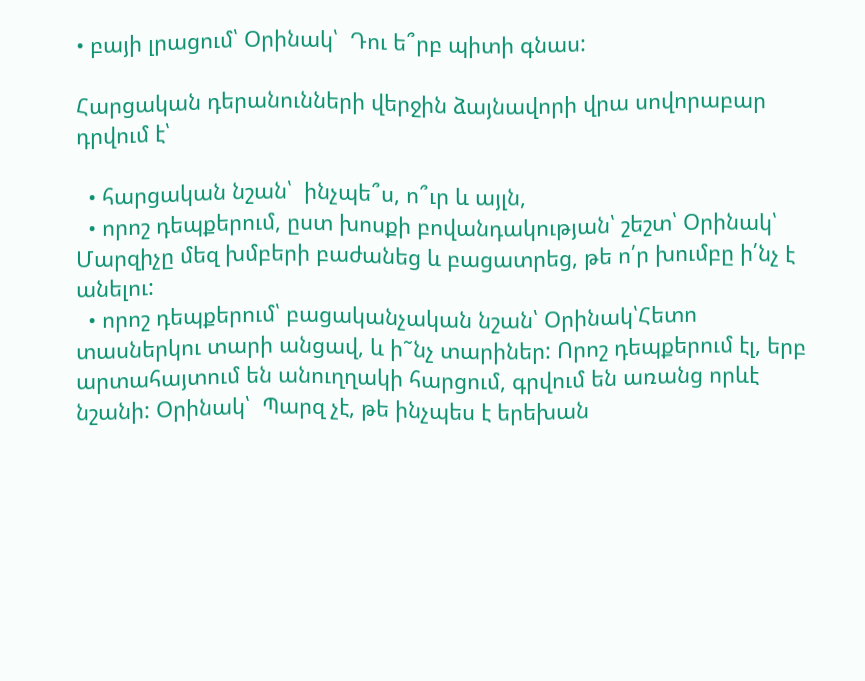• բայի լրացում՝ Օրինակ՝  Դու ե՞րբ պիտի գնաս:

Հարցական դերանունների վերջին ձայնավորի վրա սովորաբար դրվում է՝

  • հարցական նշան՝  ինչպե՞ս, ո՞ւր և այլն,
  • որոշ դեպքերում, ըստ խոսքի բովանդակության՝ շեշտ՝ Օրինակ՝ Մարզիչը մեզ խմբերի բաժանեց և բացատրեց, թե ո՛ր խումբը ի՛նչ է անելու:
  • որոշ դեպքերում՝ բացականչական նշան՝ Օրինակ՝Հետո տասներկու տարի անցավ, և ի˜նչ տարիներ: Որոշ դեպքերում էլ, երբ արտահայտում են անուղղակի հարցում, գրվում են առանց որևէ նշանի: Օրինակ՝  Պարզ չէ, թե ինչպես է երեխան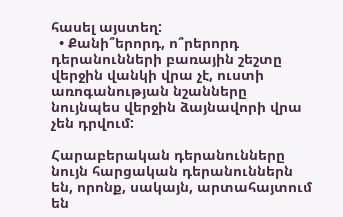հասել այստեղ:
  • Քանի՞երորդ, ո՞րերորդ դերանունների բառային շեշտը վերջին վանկի վրա չէ, ուստի առոգանության նշանները նույնպես վերջին ձայնավորի վրա չեն դրվում:

Հարաբերական դերանունները նույն հարցական դերանուններն են, որոնք, սակայն, արտահայտում են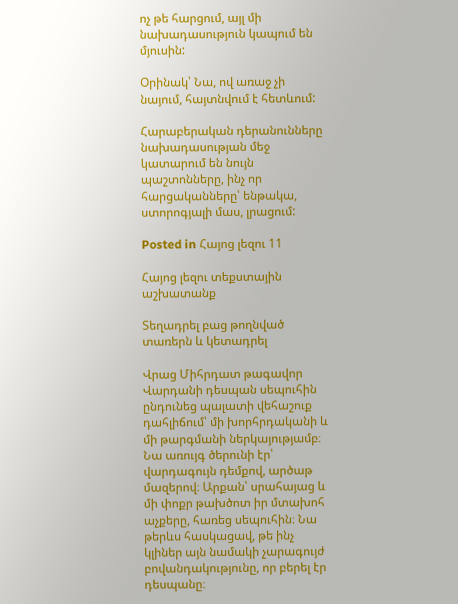ոչ թե հարցում, այլ մի նախադասություն կապում են մյուսին:

Օրինակ՝ Նա, ով առաջ չի նայում, հայտնվում է հետևում:

Հարաբերական դերանունները նախադասության մեջ կատարում են նույն պաշտոնները, ինչ որ հարցականները՝ ենթակա, ստորոգյալի մաս, լրացում:

Posted in Հայոց լեզու 11

Հայոց լեզու տեքստային աշխատանք

Տեղադրել բաց թողնված տառերն և կետադրել

Վրաց Միհրդատ թագավոր Վարդանի դեսպան սեպուհին ընդունեց պալատի վեհաշուք դահլիճում՝ մի խորհրդականի և մի թարգմանի ներկայությամբ։ Նա առույգ ծերունի էր՝ վարդագույն դեմքով, արծաթ մազերով։ Արքան՝ սրահայաց և մի փոքր թախծոտ իր մտախոհ աչքերը, հառեց սեպուհին։ Նա թերևս հասկացավ, թե ինչ կլիներ այն նամակի չարագույժ բովանդակությունը, որ բերել էր դեսպանը։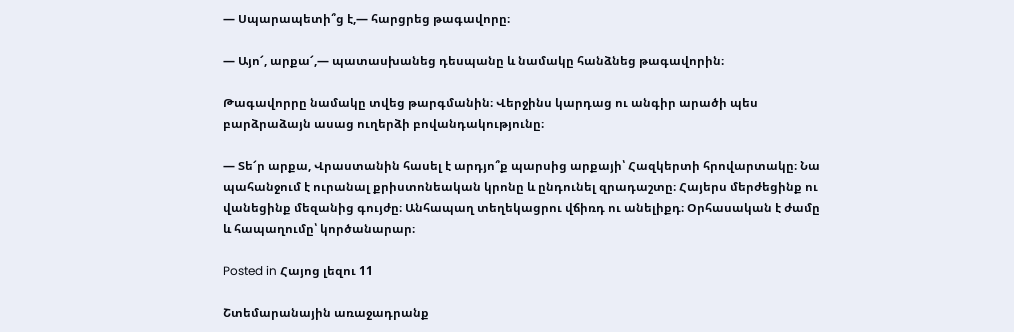— Սպարապետի՞ց է,— հարցրեց թագավորը։

— Այո՜, արքա՜,— պատասխանեց դեսպանը և նամակը հանձնեց թագավորին։

Թագավորրը նամակը տվեց թարգմանին։ Վերջինս կարդաց ու անգիր արածի պես բարձրաձայն ասաց ուղերձի բովանդակությունը։

— Տե՜ր արքա, Վրաստանին հասել է արդյո՞ք պարսից արքայի՝ Հազկերտի հրովարտակը։ Նա պահանջում է ուրանալ քրիստոնեական կրոնը և ընդունել զրադաշտը։ Հայերս մերժեցինք ու վանեցինք մեզանից գույժը։ Անհապաղ տեղեկացրու վճիռդ ու անելիքդ։ Օրհասական է ժամը և հապաղումը՝ կործանարար։

Posted in Հայոց լեզու 11

Շտեմարանային առաջադրանք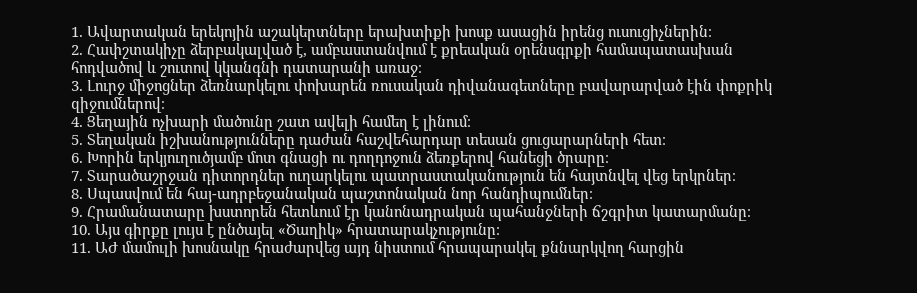1. Ավարտական երեկոյին աշակերտները երախտիքի խոսք ասացին իրենց ուսուցիչներին։
2. Հափշտակիչը ձերբակալված է, ամբաստանվում է քրեական օրենսգրքի համապատասխան հոդվածով և շուտով կկանգնի դատարանի առաջ։
3. Լուրջ միջոցներ ձեռնարկելու փոխարեն ռուսական դիվանագետները բավարարված էին փոքրիկ զիջումներով։
4. Ցեղային ոչխարի մածունը շատ ավելի համեղ է լինում։
5. Տեղական իշխանությունները դաժան հաշվեհարդար տեսան ցուցարարների հետ։
6. Խորին երկյուղուծյամբ մոտ գնացի ու դողդոջուն ձեռքերով հանեցի ծրարը։
7. Տարածաշրջան դիտորդներ ուղարկելու պատրաստականություն են հայտնվել վեց երկրներ։
8. Սպասվում են հայ-ադրբեջանական պաշտոնական նոր հանդիպումներ։
9. Հրամանատարը խստորեն հետևում էր կանոնադրական պահանջների ճշգրիտ կատարմանը։
10. Այս գիրքը լույս է ընծայել «Ծաղիկ» հրատարակչությունը։
11. ԱԺ մամուլի խոսնակը հրաժարվեց այդ նիստում հրապարակել քննարկվող հարցին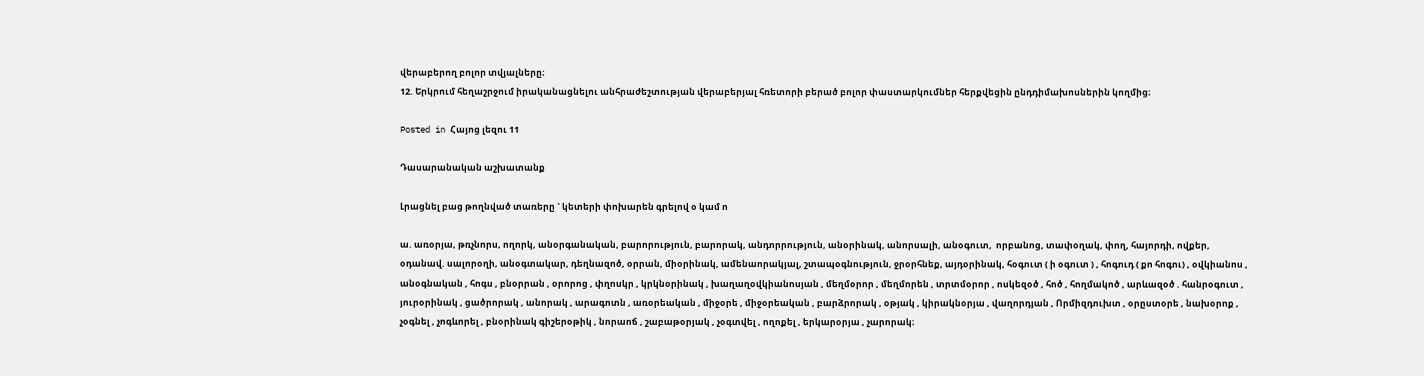վերաբերող բոլոր տվյալները։
12. Երկրում հեղաշրջում իրականացնելու անհրաժեշտության վերաբերյալ հռետորի բերած բոլոր փաստարկումներ հերքվեցին ընդդիմախոսներին կողմից։

Posted in Հայոց լեզու 11

Դասարանական աշխատանք

Լրացնել բաց թողնված տառերը ` կետերի փոխարեն գրելով օ կամ ո

ա. առօրյա, թռչնորս, ողորկ, անօրգանական, բարորություն, բարորակ, անդորրություն, անօրինակ, անորսալի, անօգուտ,  որբանոց, տափօղակ, փող, հայորդի, ովքեր, օդանավ. սալորօղի, անօգտակար, դեղնազոծ, օրրան, միօրինակ, ամենաորակյալ, շտապօգնություն, ջրօրհնեք, այդօրինակ, հօգուտ ( ի օգուտ ) , հոգուդ ( քո հոգու) , օվկիանոս , անօգնական , հոգս , բնօրրան , օրորոց , փղոսկր , կրկնօրինակ , խաղաղօվկիանոսյան , մեղմօրոր , մեղմորեն , տրտմօրոր , ոսկեզօծ , հոծ , հողմակոծ , արևազօծ . հանրօգուտ , յուրօրինակ , ցածրորակ , անորակ , արագոտն , առօրեական , միջօրե , միջօրեական , բարձրորակ , օթյակ , կիրակնօրյա , վաղորդյան , Որմիզդուխտ , օրըստօրե , նախօրոք , չօգնել , չոգևորել , բնօրինակ գիշերօթիկ , նորաոճ , շաբաթօրյակ , չօգտվել , ողոքել , երկարօրյա , չարորակ։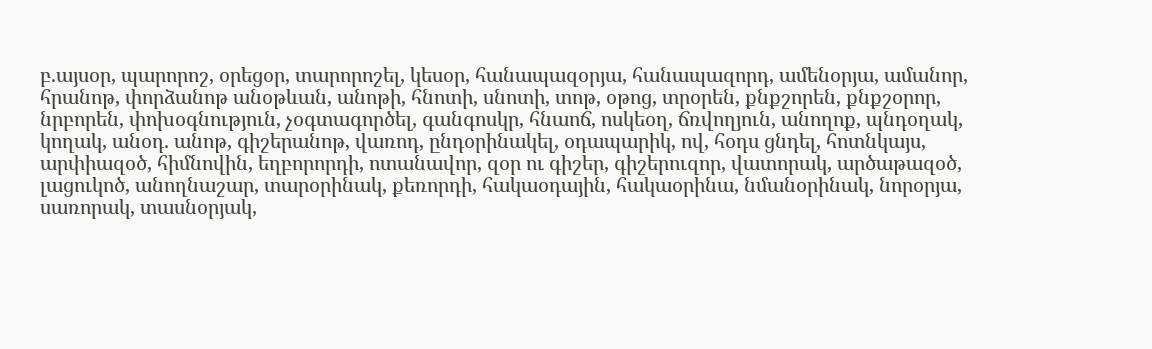բ.այսօր, պարորոշ, օրեցօր, տարորոշել, կեսօր, հանապազօրյա, հանապազորդ, ամենօրյա, ամանոր, հրանոթ, փորձանոթ անօթևան, անոթի, հնոտի, սնոտի, տոթ, օթոց, տրօրեն, քնքշորեն, քնքշօրոր, նրբորեն, փոխօգնություն, չօգտագործել, գանգոսկր, հնաոճ, ոսկեօղ, ճռվողյուն, անողոք, պնդօղակ, կողակ, անօդ. անոթ, գիշերանոթ, վառոդ, ընդօրինակել, օդապարիկ, ով, հօդս ցնդել, հոտնկայս, արփիազօծ, հիմնովին, եղբորորդի, ոտանավոր, զօր ու գիշեր, գիշերուզոր, վատորակ, արծաթազօծ, լացուկոծ, անողնաշար, տարօրինակ, քեռորդի, հակաօդային, հակաօրինա, նմանօրինակ, նորօրյա, սառորակ, տասնօրյակ,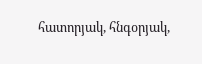հատորյակ, հնգօրյակ,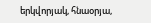երկվորյակ, հնաօրյա,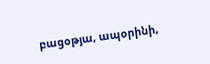բացօթյա, ապօրինի,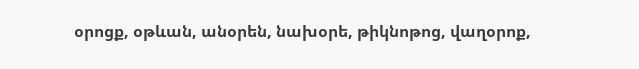օրոցք, օթևան, անօրեն, նախօրե, թիկնոթոց, վաղօրոք,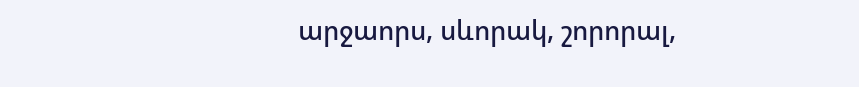արջաորս, սևորակ, շորորալ,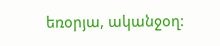եռօրյա, ականջօղ: